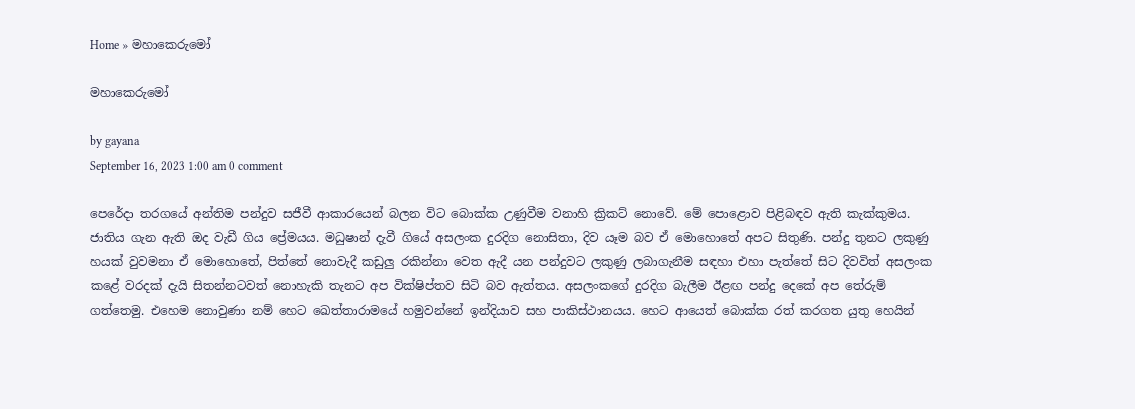Home » මහාකෙරුමෝ

මහාකෙරුමෝ

by gayana
September 16, 2023 1:00 am 0 comment

පෙරේදා තරගයේ අන්තිම පන්දුව සජීවී ආකාරයෙන් බලන විට බොක්ක උණුවීම වනාහි ක්‍රිකට් නොවේ. මේ පොළොව පිළිබඳව ඇති කැක්කුමය. ජාතිය ගැන ඇති ඔද වැඩී ගිය ප්‍රේමයය. මධුෂාන් දැවී ගියේ අසලංක දුරදිග නොසිතා, දිව යෑම බව ඒ මොහොතේ අපට සිතුණි. පන්දු තුනට ලකුණු හයක් වුවමනා ඒ මොහොතේ, පිත්තේ නොවැදී කඩුලු රකින්නා වෙත ඇදී යන පන්දුවට ලකුණු ලබාගැනීම සඳහා එහා පැත්තේ සිට දිවවිත් අසලංක කළේ වරදක් දැයි සිතන්නටවත් නොහැකි තැනට අප වික්ෂිප්තව සිටි බව ඇත්තය. අසලංකගේ දුරදිග බැලීම ඊළඟ පන්දු දෙකේ අප තේරුම් ගත්තෙමු. එහෙම නොවුණා නම් හෙට ඛෙත්තාරාමයේ හමුවන්නේ ඉන්දියාව සහ පාකිස්ථානයය. හෙට ආයෙත් බොක්ක රත් කරගත යුතු හෙයින්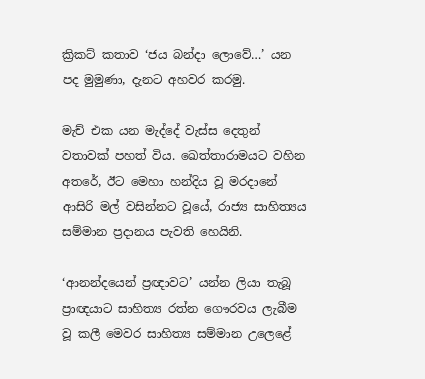ක්‍රිකට් කතාව ‘ජය බන්දා ලොවේ…’ යන පද මුමුණා, දැනට අහවර කරමු.

මැච් එක යන මැද්දේ වැස්ස දෙතුන් වතාවක් පහත් විය. ඛෙත්තාරාමයට වහින අතරේ, ඊට මෙහා හන්දිය වූ මරදානේ ආසිරි මල් වසින්නට වූයේ, රාජ්‍ය සාහිත්‍යය සම්මාන ප්‍රදානය පැවති හෙයිනි.

‘ආනන්දයෙන් ප්‍රඥාවට’ යන්න ලියා තැබූ ප්‍රාඥයාට සාහිත්‍ය රත්න ගෞරවය ලැබීම වූ කලී මෙවර සාහිත්‍ය සම්මාන උලෙළේ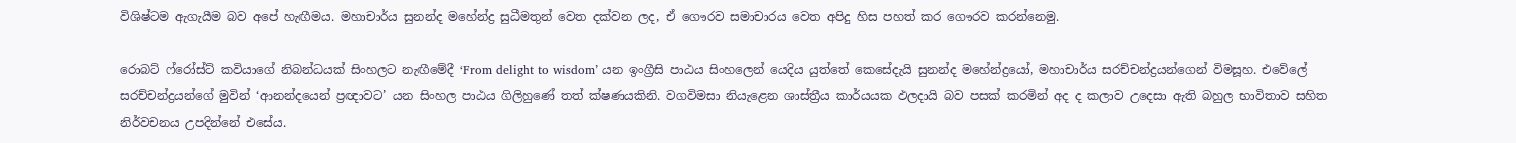විශිෂ්ටම ඇගැයීම බව අපේ හැඟීමය. මහාචාර්ය සුනන්ද මහේන්ද්‍ර සුධීමතුන් වෙත දක්වන ලද, ඒ ගෞරව සමාචාරය වෙත අපිදු හිස පහත් කර ගෞරව කරන්නෙමු.

රොබට් ෆ්රෝස්ට් කවියාගේ නිබන්ධයක් සිංහලට නැඟීමේදී ‘From delight to wisdom’ යන ඉංග්‍රීසි පාඨය සිංහලෙන් යෙදිය යුත්තේ කෙසේදැයි සුනන්ද මහේන්ද්‍රයෝ, මහාචාර්ය සරච්චන්ද්‍රයන්ගෙන් විමසූහ. එවේලේ සරච්චන්ද්‍රයන්ගේ මුවින් ‘ආනන්දයෙන් ප්‍රඥාවට’ යන සිංහල පාඨය ගිලිහුණේ තත් ක්ෂණයකිනි. වගවිමසා නියැළෙන ශාස්ත්‍රීය කාර්යයක ඵලදායි බව පසක් කරමින් අද ද කලාව උදෙසා ඇති බහුල භාවිතාව සහිත නිර්වචනය උපදින්නේ එසේය.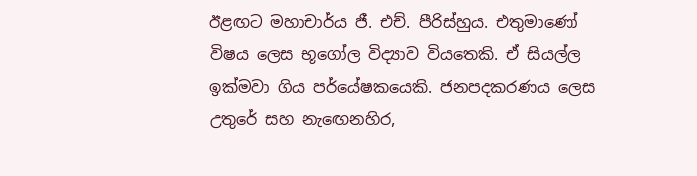ඊළඟට මහාචාර්ය ජී. එච්. පීරිස්හුය. එතුමාණෝ විෂය ලෙස භූගෝල විද්‍යාව වියතෙකි. ඒ සියල්ල ඉක්මවා ගිය පර්යේෂකයෙකි. ජනපදකරණය ලෙස උතුරේ සහ නැ‍ඟෙනහිර,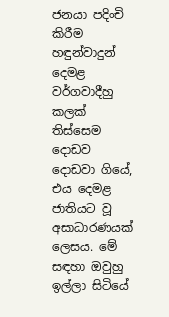ජනයා පදිංචි කිරීම හඳුන්වාදුන් දෙමළ වර්ගවාදීහු කලක් තිස්සෙම දොඩව දොඩවා ගියේ, එය දෙමළ ජාතියට වූ අසාධාරණයක් ලෙසය. මේ සඳහා ඔවුහු ඉල්ලා සිටියේ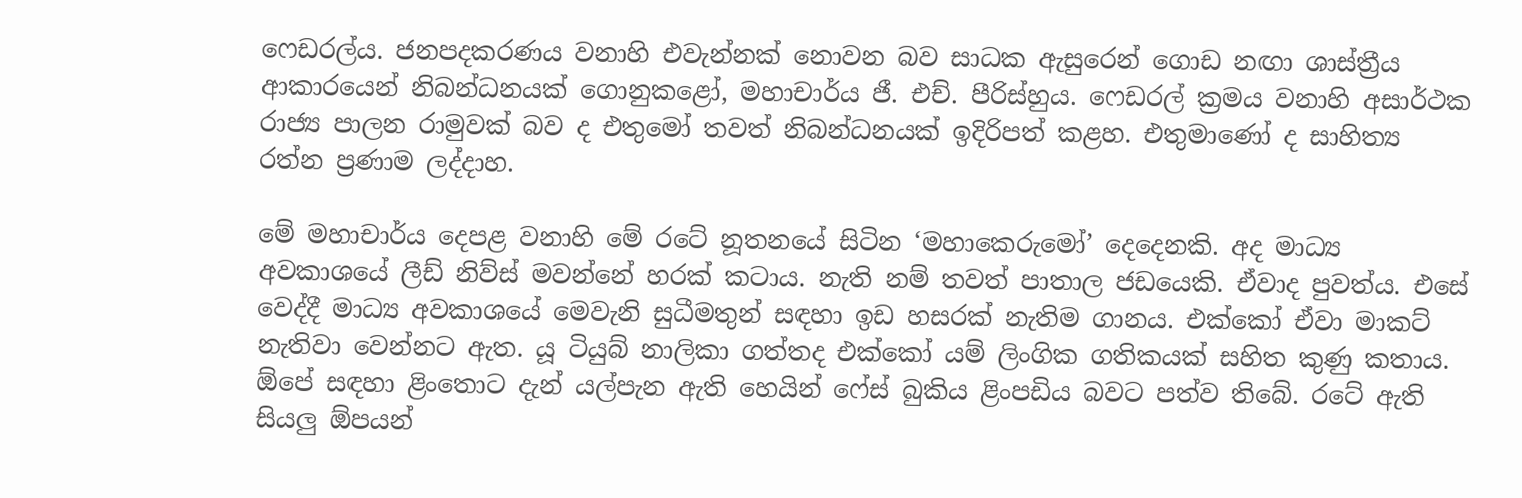ෆෙඩරල්ය. ජනපදකරණය වනාහි එවැන්නක් නොවන බව සාධක ඇසුරෙන් ගොඩ නඟා ශාස්ත්‍රීය ආකාරයෙන් නිබන්ධනයක් ගොනුකළෝ, මහාචාර්ය ජී. එච්. පීරිස්හුය. ෆෙඩරල් ක්‍රමය වනාහි අසාර්ථක රාජ්‍ය පාලන රාමුවක් බව ද එතුමෝ තවත් නිබන්ධනයක් ඉදිරිපත් කළහ. එතුමාණෝ ද සාහිත්‍ය රත්න ප්‍රණාම ලද්දාහ.

මේ මහාචාර්ය දෙපළ වනාහි මේ රටේ නූතනයේ සිටින ‘මහාකෙරුමෝ’ දෙදෙනකි. අද මාධ්‍ය අවකාශයේ ලීඩ් නිව්ස් මවන්නේ හරක් කටාය. නැති නම් තවත් පාතාල ජඩයෙකි. ඒවාද පුවත්ය. එසේ වෙද්දී මාධ්‍ය අවකාශයේ මෙවැනි සුධීමතුන් සඳහා ඉඩ හසරක් නැතිම ගානය. එක්කෝ ඒවා මාකට් නැතිවා වෙන්නට ඇත. යූ ටියුබ් නාලිකා ගත්තද එක්කෝ යම් ලිංගික ගතිකයක් සහිත කුණු කතාය. ඕපේ සඳහා ළිංතොට දැන් යල්පැන ඇති හෙයින් ෆේස් බුකිය ළිංපඩිය බවට පත්ව තිබේ. රටේ ඇති සියලු ඕපයන්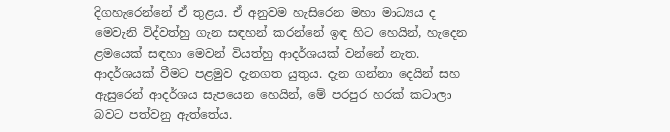දිගහැරෙන්නේ ඒ තුළය. ඒ අනුවම හැසිරෙන මහා මාධ්‍යය ද මෙවැනි විද්වත්හු ගැන සඳහන් කරන්නේ ඉඳ හිට හෙයින්, හැදෙන ළමයෙක් සඳහා මෙවන් වියත්හු ආදර්ශයක් වන්නේ නැත. ආදර්ශයක් වීමට පළමුව දැනගත යුතුය. දැන ගන්නා දෙයින් සහ ඇසුරෙන් ආදර්ශය සැපයෙන හෙයින්, මේ පරපුර හරක් කටාලා බවට පත්වනු ඇත්තේය.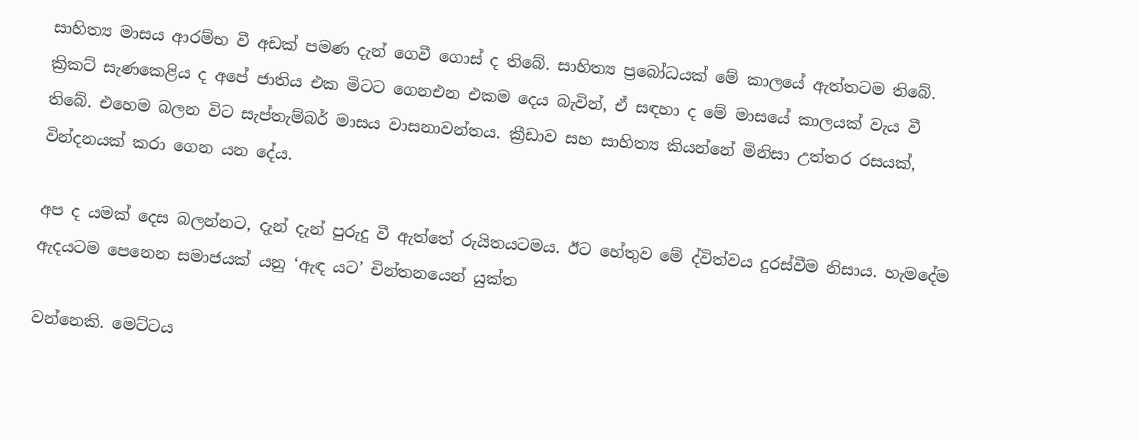සාහිත්‍ය මාසය ආරම්භ වී අඩක් පමණ දැන් ගෙවී ගොස් ද තිබේ. සාහිත්‍ය ප්‍රබෝධයක් මේ කාලයේ ඇත්තටම තිබේ. ක්‍රිකට් සැණකෙළිය ද අපේ ජාතිය එක මිටට ගෙනඑන එකම දෙය බැවින්, ඒ සඳහා ද මේ මාසයේ කාලයක් වැය වී තිබේ. එහෙම බලන විට සැප්තැම්බර් මාසය වාසනාවන්තය. ක්‍රීඩාව සහ සාහිත්‍ය කියන්නේ මිනිසා උත්තර රසයක්, වින්දනයක් කරා ගෙන යන දේය.

අප ද යමක් දෙස බලන්නට, දැන් දැන් පුරුදු වී ඇත්තේ රුයිතයටමය. ඊට හේතුව මේ ද්විත්වය දුරස්වීම නිසාය. හැමදේම ඇදයටම පෙනෙන සමාජයක් යනු ‘ඇඳ යට’ චින්තනයෙන් යුක්ත

වන්නෙකි. මෙට්ටය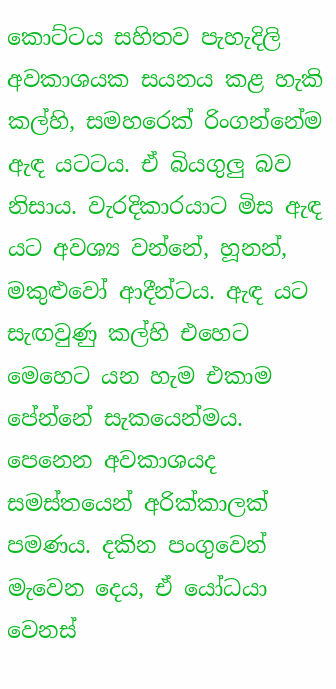කොට්ටය සහිතව පැහැදිලි අවකාශයක සයනය කළ හැකි කල්හි, සමහරෙක් රිංගන්නේම ඇඳ යටටය. ඒ බියගුලු බව නිසාය. වැරදිකාරයාට මිස ඇඳ යට අවශ්‍ය වන්නේ, හූනන්, මකුළුවෝ ආදීන්ටය. ඇඳ යට සැඟවුණු කල්හි එහෙට මෙහෙට යන හැම එකාම පේන්නේ සැකයෙන්මය. පෙනෙන අවකාශයද සමස්තයෙන් අරික්කාලක් පමණය. දකින පංගුවෙන් මැවෙන දෙය, ඒ යෝධයා වෙනස්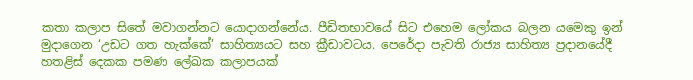කතා කලාප සිතේ මවාගන්නට යොදාගන්නේය. පීඩිතභාවයේ සිට එහෙම ලෝකය බලන යමෙකු ඉන් මුදාගෙන ‘උඩට ගත හැක්කේ’ සාහිත්‍යයට සහ ක්‍රීඩාවටය. පෙරේදා පැවති රාජ්‍ය සාහිත්‍ය ප්‍රදානයේදී හතළිස් දෙකක පමණ ලේඛක කලාපයක්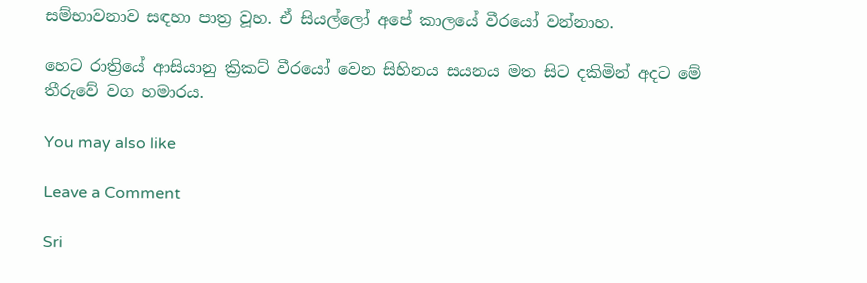සම්භාවනාව සඳහා පාත්‍ර වූහ. ඒ සියල්ලෝ අපේ කාලයේ වීරයෝ වන්නාහ.

හෙට රාත්‍රියේ ආසියානු ක්‍රිකට් වීරයෝ වෙන සිහිනය සයනය මත සිට දකිමින් අදට මේ තීරුවේ වග හමාරය.

You may also like

Leave a Comment

Sri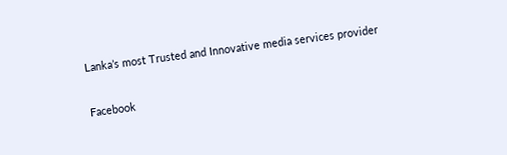Lanka’s most Trusted and Innovative media services provider

Facebook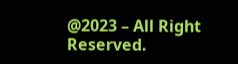@2023 – All Right Reserved.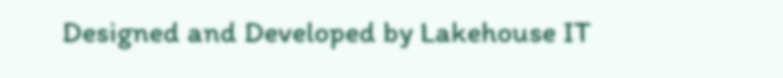Designed and Developed by Lakehouse IT